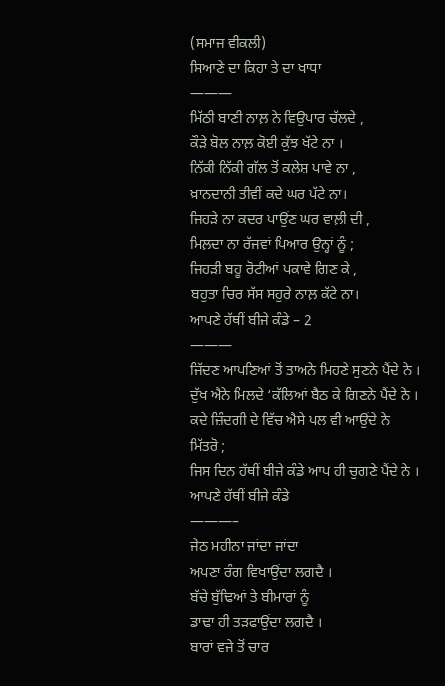(ਸਮਾਜ ਵੀਕਲੀ)
ਸਿਆਣੇ ਦਾ ਕਿਹਾ ਤੇ ਦਾ ਖਾਧਾ
———
ਮਿੱਠੀ ਬਾਣੀ ਨਾਲ਼ ਨੇ ਵਿਉਪਾਰ ਚੱਲਦੇ ,
ਕੌੜੇ ਬੋਲ ਨਾਲ਼ ਕੋਈ ਕੁੱਝ ਖੱਟੇ ਨਾ ।
ਨਿੱਕੀ ਨਿੱਕੀ ਗੱਲ ਤੋਂ ਕਲੇਸ਼ ਪਾਵੇ ਨਾ ,
ਖ਼ਾਨਦਾਨੀ ਤੀਵੀਂ ਕਦੇ ਘਰ ਪੱਟੇ ਨਾ।
ਜਿਹੜੇ ਨਾ ਕਦਰ ਪਾਉਂਣ ਘਰ ਵਾਲ਼ੀ ਦੀ ,
ਮਿਲ਼ਦਾ ਨਾ ਰੱਜਵਾਂ ਪਿਆਰ ਉਨ੍ਹਾਂ ਨੂੰ ;
ਜਿਹੜੀ ਬਹੂ ਰੋਟੀਆਂ ਪਕਾਵੇ ਗਿਣ ਕੇ ,
ਬਹੁਤਾ ਚਿਰ ਸੱਸ ਸਹੁਰੇ ਨਾਲ਼ ਕੱਟੇ ਨਾ।
ਆਪਣੇ ਹੱਥੀਂ ਬੀਜੇ ਕੰਡੇ – 2
———
ਜਿੱਦਣ ਆਪਣਿਆਂ ਤੋਂ ਤਾਅਨੇ ਮਿਹਣੇ ਸੁਣਨੇ ਪੈਂਦੇ ਨੇ ।
ਦੁੱਖ ਐਨੇ ਮਿਲਦੇ ‘ਕੱਲਿਆਂ ਬੈਠ ਕੇ ਗਿਣਨੇ ਪੈਂਦੇ ਨੇ ।
ਕਦੇ ਜ਼ਿੰਦਗੀ ਦੇ ਵਿੱਚ ਐਸੇ ਪਲ ਵੀ ਆਉਂਦੇ ਨੇ ਮਿੱਤਰੋ ;
ਜਿਸ ਦਿਨ ਹੱਥੀਂ ਬੀਜੇ ਕੰਡੇ ਆਪ ਹੀ ਚੁਗਣੇ ਪੈਂਦੇ ਨੇ ।
ਆਪਣੇ ਹੱਥੀਂ ਬੀਜੇ ਕੰਡੇ
———–
ਜੇਠ ਮਹੀਨਾ ਜਾਂਦਾ ਜਾਂਦਾ
ਅਪਣਾ ਰੰਗ ਵਿਖਾਉਂਦਾ ਲਗਦੈ ।
ਬੱਚੇ ਬੁੱਢਿਆਂ ਤੇ ਬੀਮਾਰਾਂ ਨੂੰ
ਡਾਢਾ ਹੀ ਤੜਫਾਉਂਦਾ ਲਗਦੈ ।
ਬਾਰਾਂ ਵਜੇ ਤੋਂ ਚਾਰ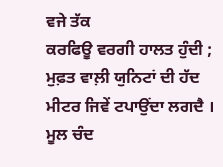ਵਜੇ ਤੱਕ
ਕਰਫਿਊ ਵਰਗੀ ਹਾਲਤ ਹੁੰਦੀ ;
ਮੁਫ਼ਤ ਵਾਲ਼ੀ ਯੁਨਿਟਾਂ ਦੀ ਹੱਦ
ਮੀਟਰ ਜਿਵੇਂ ਟਪਾਉਂਦਾ ਲਗਦੈ ।
ਮੂਲ ਚੰਦ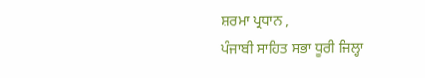ਸ਼ਰਮਾ ਪ੍ਰਧਾਨ ,
ਪੰਜਾਬੀ ਸਾਹਿਤ ਸਭਾ ਧੂਰੀ ਜਿਲ੍ਹਾ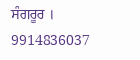ਸੰਗਰੂਰ ।
9914836037